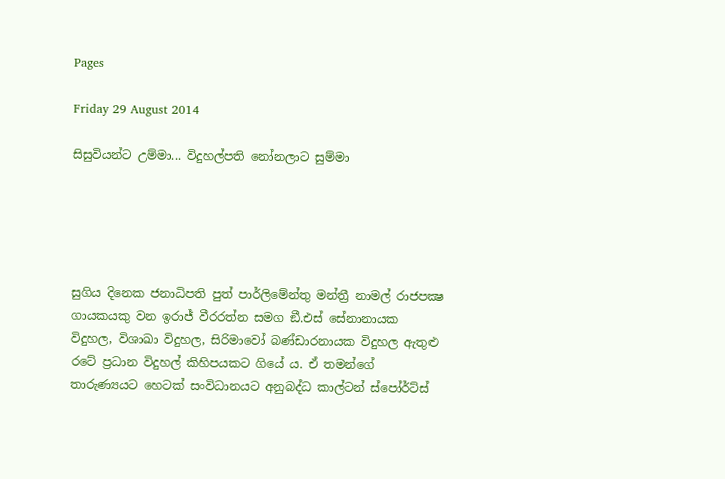Pages

Friday 29 August 2014

සිසුවියන්ට උම්මා... විදුහල්පති නෝනලාට සුම්මා





සුගිය දිනෙක ජනාධිපති පුත් පාර්ලිමේන්තු මන්ත්‍රී නාමල් රාජපක්‍ෂ ගායකයකු වන ඉරාජ් වීරරත්න සමග ඞී.එස් සේනානායක විදුහල, විශාඛා විදුහල, සිරිමාවෝ බණ්ඩාරනායක විදුහල ඇතුළු රටේ ප්‍රධාන විදුහල් කිහිපයකට ගියේ ය. ඒ තමන්ගේ තාරුණ්‍යයට හෙටක් සංවිධානයට අනුබද්ධ කාල්ටන් ස්පෝර්ට්ස්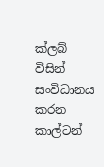ක්ලබ් විසින් සංවිධානය කරන කාල්ටන්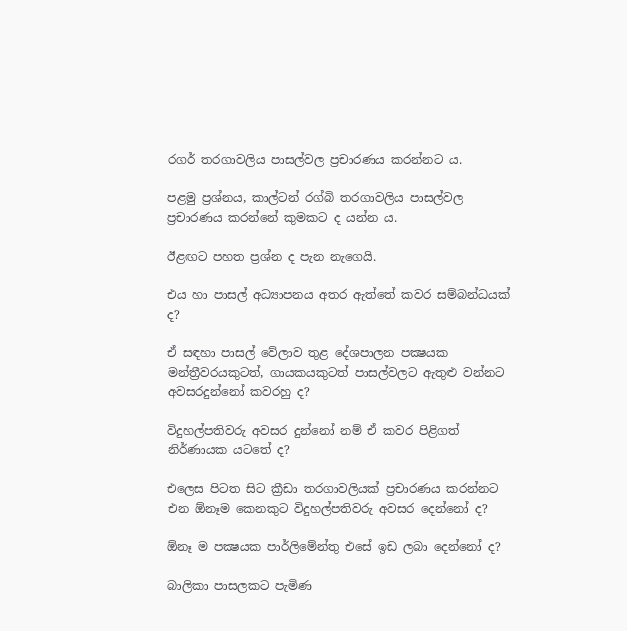රගර් තරගාවලිය පාසල්වල ප්‍රචාරණය කරන්නට ය.

පළමු ප්‍රශ්නය, කාල්ටන් රග්බි තරගාවලිය පාසල්වල ප්‍රචාරණය කරන්නේ කුමකට ද යන්න ය.

ඊළඟට පහත ප්‍රශ්න ද පැන නැ‍ගෙයි.

එය හා පාසල් අධ්‍යාපනය අතර ඇත්තේ කවර සම්බන්ධයක් ද?

ඒ සඳහා පාසල් වේලාව තුළ දේශපාලන පක්‍ෂයක මන්ත්‍රීවරයකුටත්, ගායකයකුටත් පාසල්වලට ඇතුළු වන්නට අවසරදුන්නෝ කවරහු ද?

විදුහල්පතිවරු අවසර දුන්නෝ නම් ඒ කවර පිළිගත් නිර්ණායක යටතේ ද?

එලෙස පිටත සිට ක්‍රීඩා තරගාවලියක් ප්‍රචාරණය කරන්නට එන ඕනෑම කෙනකුට විදුහල්පතිවරු අවසර දෙන්නෝ ද?

ඕනෑ ම පක්‍ෂයක පාර්ලිමේන්තු එසේ ඉඩ ලබා දෙන්නෝ ද?

බාලිකා පාසලකට පැමිණ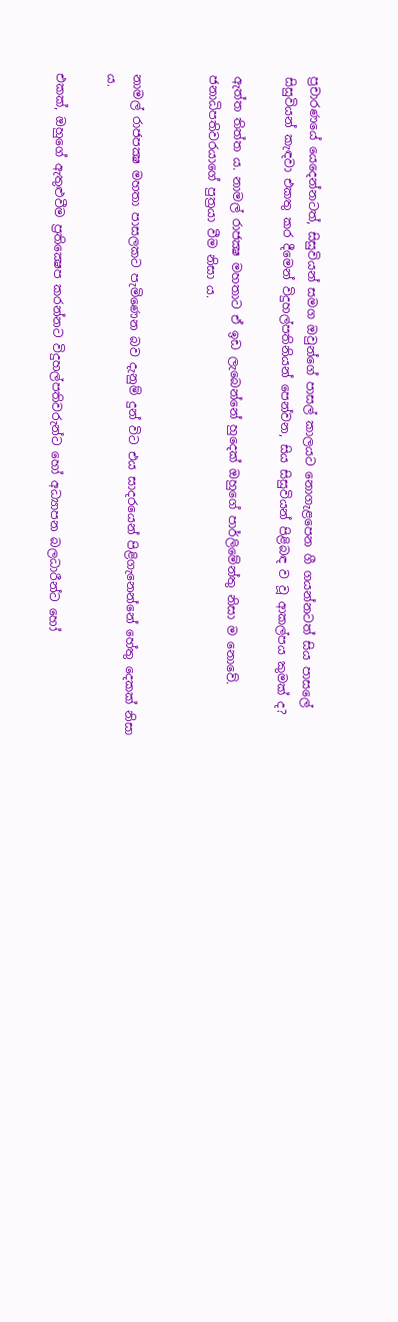ප්‍රචාරණයේ යෙදෙන්නටත්, සිසුවියන් සමග ඔවුන්ගේ පාසල් කාලයට නොගැළපෙන ගී ගයන්නටත් සිය පාසලේ සිසුවියන් කැඳවා එකතු කර දීමෙන් විදුහල්පතිනියන් පෙන්වන, සිය සිසුවියන් පිළිබඳ ව වූ ආකල්පය කුමක් ද?

ඇත්ත තිත්ත ය. නාමල් රාජක්‍ෂ මහතාට ඒ ඉඩ ලැබෙන්නේ හුදෙක් ඔහුගේ පාර්ලිමේන්තු නිසා ම නොවේ. ජනාධිපතිවරයාගේ පුත්‍රයා වීම නිසා ය.


නාමල් රාජපක්‍ෂ මහතා පාසලකට පැමිණෙන බව දැනුම් දුන් විට එය සාදරයෙන් පිළිගැනෙන්නේ හේතු දෙකක් නිසා ය.

එකක්, ඔහුගේ ඇතුළුවීම ප්‍රතික්‍ෂෙප කරන්නට විදුහල්පතිවරුන්ට හෝ අධ්‍යාපන බලධාරීන්ට හෝ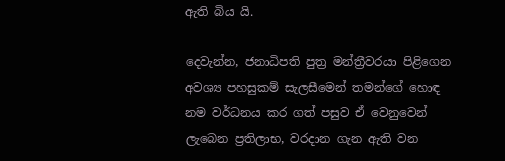ඇති බිය යි.

දෙවැන්න, ජනාධිපති පුත්‍ර මන්ත්‍රීවරයා පිළිගෙන අවශ්‍ය පහසුකම් සැලසීමෙන් තමන්ගේ හොඳ නම වර්ධනය කර ගත් පසුව ඒ වෙනුවෙන් ලැබෙන ප්‍රතිලාභ, වරදාන ගැන ඇති වන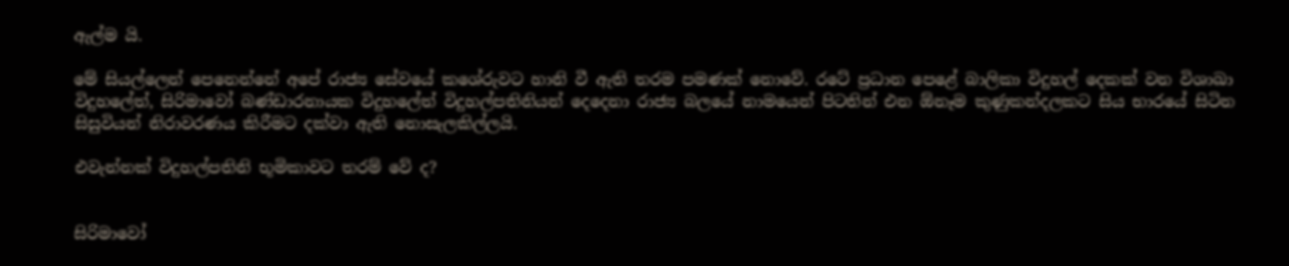ඇල්ම යි.

මේ සියල්ලෙන් පෙනෙන්නේ අපේ රාජ්‍ය සේවයේ කශේරුවට හානි වී ඇති තරම පමණක් නොවේ. රටේ ප්‍රධාන පෙළේ බාලිකා විදුහල් දෙකක් වන විශාඛා විදුහලේත්, සිරිමාවෝ බණ්ඩාරනායක විදුහලේත් විදුහල්පතිනියන් දෙදෙනා රාජ්‍ය බලයේ නාමයෙන් පිටතින් එන ඕනෑම කුණුකන්දලකට සිය භාරයේ සිටින සිසුවියන් නිරාවරණය කිරීමට දක්වා ඇති නොසැලකිල්ලයි.

එවැන්නක් විදුහල්පතිනි භූමිකාවට තරම් වේ ද?


සිරිමාවෝ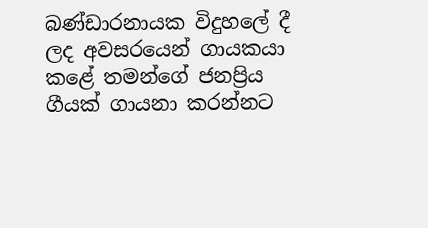බණ්ඩාරනායක විදුහලේ දී ලද අවසරයෙන් ගායකයා කළේ තමන්ගේ ජනප්‍රිය ගීයක් ගායනා කරන්නට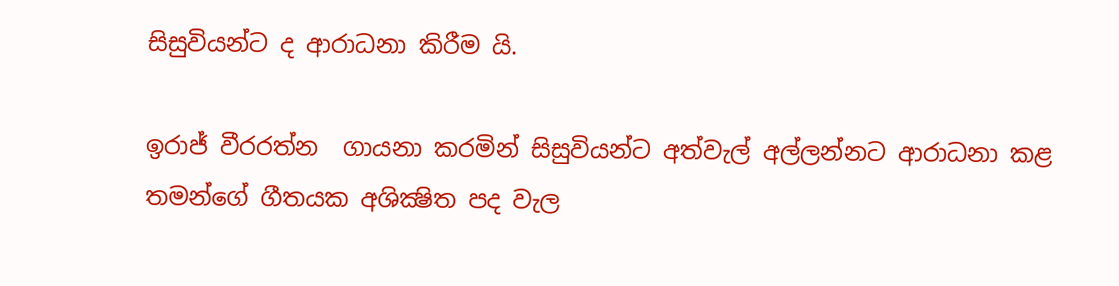සිසුවියන්ට ද ආරාධනා කිරීම යි.

ඉරාජ් වීරරත්න  ගායනා කරමින් සිසුවියන්ට අත්වැල් අල්ලන්නට ආරාධනා කළ තමන්ගේ ගීතයක අශික්‍ෂිත පද වැල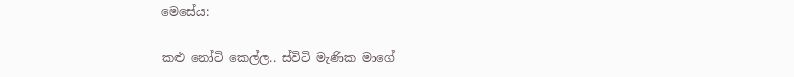මෙසේය:

කළු නෝටි කෙල්ල.. ස්විටි මැණික මාගේ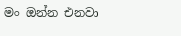මං ඔන්න එනවා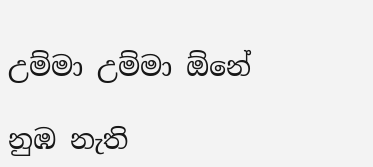උම්මා උම්මා ඕනේ

නුඹ නැති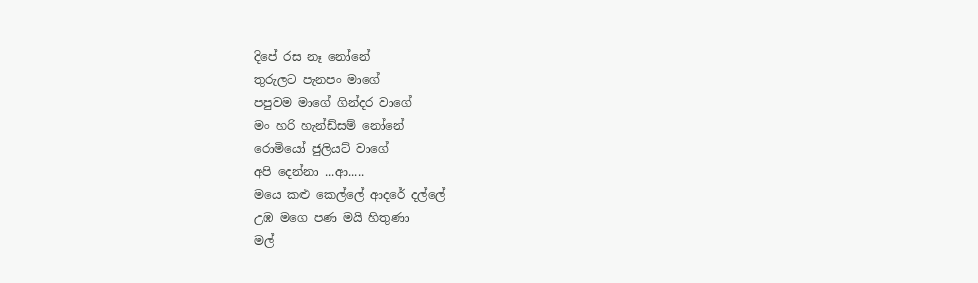දිපේ රස නෑ නෝනේ
තුරුලට පැනපං මාගේ
පපුවම මාගේ ගින්දර වාගේ
මං හරි හැන්ඩ්සම් නෝනේ
රොමියෝ ජුලියට් වාගේ
අපි දෙන්නා ...ආ.....
මයෙ කළු කෙල්ලේ ආදරේ දල්ලේ
උඹ මගෙ පණ මයි හිතුණා
මල්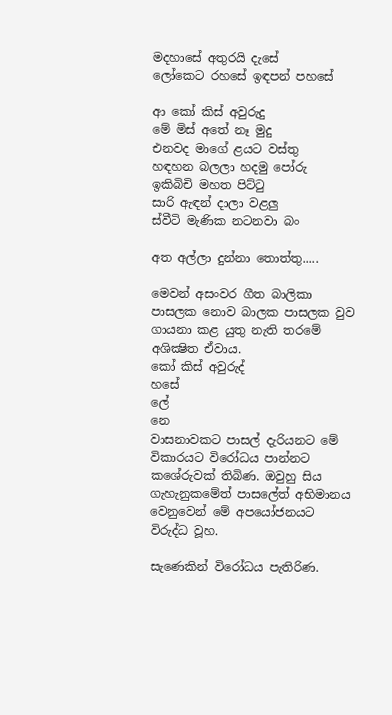මදහාසේ අතුරයි දැසේ
ලෝකෙට රහසේ ඉඳපන් පහසේ

ආ කෝ කිස් අවුරුදු
මේ මිස් අතේ නෑ මුදු
එනවද මාගේ ළයට වස්තු
හඳහන බලලා හදමු පෝරු
ඉකිබිචි මහත පිට්ටු
සාරි ඇඳන් දාලා වළලු
ස්වීටි මැණික නටනවා බං

අත අල්ලා දුන්නා තොත්තු.....

මෙවන් අසංවර ගීත බාලිකා පාසලක නොව බාලක පාසලක වුව ගායනා කළ යුතු නැති තරමේ අශික්‍ෂිත ඒවාය.
කෝ කිස් අවුරුද්
හසේ
ලේ
නෙ
වාසනාවකට පාසල් දැරියනට මේ විකාරයට විරෝධය පාන්නට කශේරුවක් තිබිණ. ඔවුහු සිය ගැහැනුකමේත් පාසලේත් අභිමානය වෙනුවෙන් මේ අපයෝජනයට විරුද්ධ වූහ.

සැණෙකින් විරෝධය පැතිරිණ.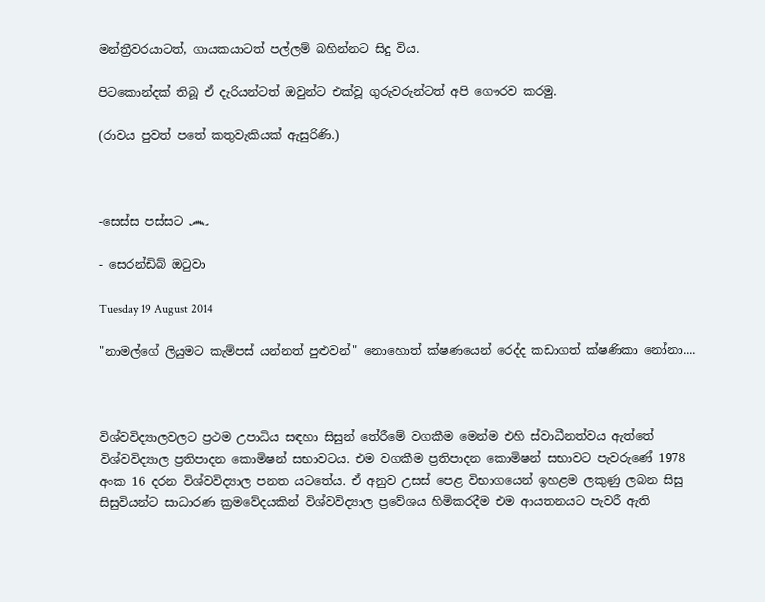මන්ත්‍රීවරයාටත්, ගායකයාටත් පල්ලම් බහින්නට සිදු විය.

පිටකොන්දක් තිබූ ඒ දැරියන්ටත් ඔවුන්ට එක්වූ ගුරුවරුන්ටත් අපි ගෞරව කරමු.

(රාවය පුවත් පතේ කතුවැකියක් ඇසුරිණි.)



-සෙස්ස පස්සට ෴

- සෙරන්ඩිබ් ඔටුවා

Tuesday 19 August 2014

"නාමල්ගේ ලියුමට කැම්පස් යන්නත් පුළුවන්" නොහොත් ක්ෂණයෙන් රෙද්ද කඩාගත් ක්ෂණිකා නෝනා....



විශ්වවිද්‍යාලවලට ප්‍රථම උපාධිය සඳහා සිසුන් තේරීමේ වගකීම මෙන්ම එහි ස්වාධීනත්වය ඇත්තේ විශ්වවිද්‍යාල ප්‍රතිපාදන කොමිෂන් සභාවටය. එම වගකීම ප්‍රතිපාදන කොමිෂන් සභාවට පැවරුණේ 1978 අංක 16 දරන විශ්වවිද්‍යාල පනත යටතේය. ඒ අනුව උසස් පෙළ විභාගයෙන් ඉහළම ලකුණු ලබන සිසු සිසුවියන්ට සාධාරණ ක්‍රමවේදයකින් විශ්වවිද්‍යාල ප්‍රවේශය හිමිකරදීම එම ආයතනයට පැවරී ඇති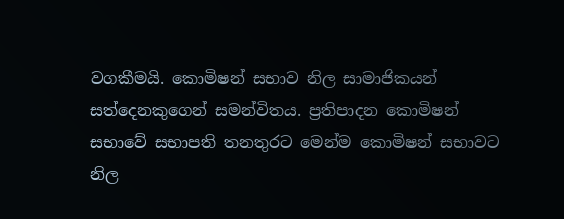වගකීමයි. කොමිෂන් සභාව නිල සාමාජිකයන් සත්දෙනකුගෙන් සමන්විතය. ප්‍රතිපාදන කොමිෂන් සභාවේ සභාපති තනතුරට මෙන්ම කොමිෂන් සභාවට නිල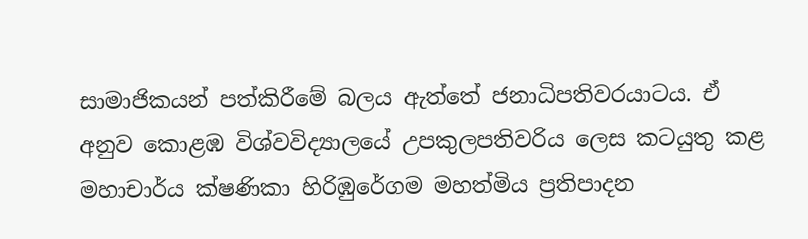සාමාජිකයන් පත්කිරීමේ බලය ඇත්තේ ජනාධිපතිවරයාටය. ඒ අනුව කොළඹ විශ්වවිද්‍යාලයේ උපකුලපතිවරිය ලෙස කටයුතු කළ මහාචාර්ය ක්ෂණිකා හිරිඹුරේගම මහත්මිය ප්‍රතිපාදන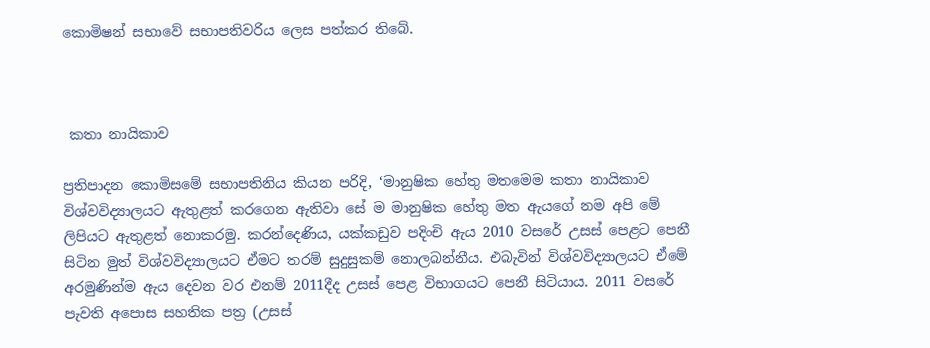කොමිෂන් සභාවේ සභාපතිවරිය ලෙස පත්කර තිබේ.



 කතා නායිකාව

ප්‍රතිපාදන කොමිසමේ සභාපතිනිය කියන පරිදි, ‘මානුෂික හේතු මතමෙම කතා නායිකාව විශ්වවිද්‍යාලයට ඇතුළත් කරගෙන ඇතිවා සේ ම මානුෂික හේතු මත ඇයගේ නම අපි මේ ලිපියට ඇතුළත් නොකරමු. කරන්දෙණිය, යක්කඩුව පදිංචි ඇය 2010 වසරේ උසස් පෙළට පෙනී සිටින මුත් විශ්වවිද්‍යාලයට ඒමට තරම් සුදුසුකම් නොලබන්නීය. එබැවින් විශ්වවිද්‍යාලයට ඒමේ අරමුණින්ම ඇය දෙවන වර එනම් 2011දීද උසස් පෙළ විභාගයට පෙනී සිටියාය. 2011 වසරේ පැවති අපොස සහතික පත්‍ර (උසස්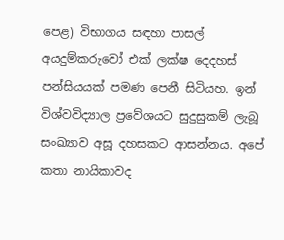පෙළ) විභාගය සඳහා පාසල් අයදුම්කරුවෝ එක් ලක්ෂ දෙදහස් පන්සියයක් පමණ පෙනී සිටියහ. ඉන් විශ්වවිද්‍යාල ප්‍රවේශයට සුදුසුකම් ලැබූ සංඛ්‍යාව අසූ දහසකට ආසන්නය. අපේ කතා නායිකාවද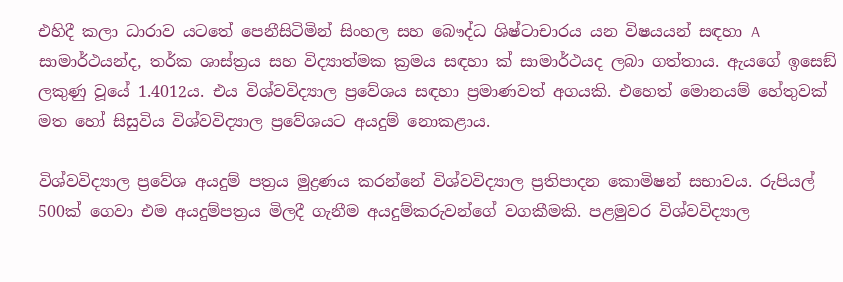එහිදී කලා ධාරාව යටතේ පෙනීසිටිමින් සිංහල සහ බෞද්ධ ශිෂ්ටාචාරය යන විෂයයන් සඳහා A සාමාර්ථයන්ද, තර්ක ශාස්ත්‍රය සහ විද්‍යාත්මක ක්‍රමය සඳහා ක්‍ සාමාර්ථයද ලබා ගත්තාය. ඇයගේ ඉසෙඞ් ලකුණු වූයේ 1.4012ය. එය විශ්වවිද්‍යාල ප්‍රවේශය සඳහා ප්‍රමාණවත් අගයකි. එහෙත් මොනයම් හේතුවක් මත හෝ සිසුවිය විශ්වවිද්‍යාල ප්‍රවේශයට අයදුම් නොකළාය.

විශ්වවිද්‍යාල ප්‍රවේශ අයදුම් පත්‍රය මුද්‍රණය කරන්නේ විශ්වවිද්‍යාල ප්‍රතිපාදන කොමිෂන් සභාවය. රුපියල් 500ක් ගෙවා එම අයදුම්පත්‍රය මිලදී ගැනීම අයදුම්කරුවන්ගේ වගකීමකි. පළමුවර විශ්වවිද්‍යාල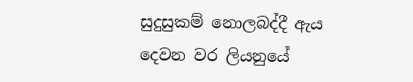සුදුසුකම් නොලබද්දී ඇය දෙවන වර ලියනුයේ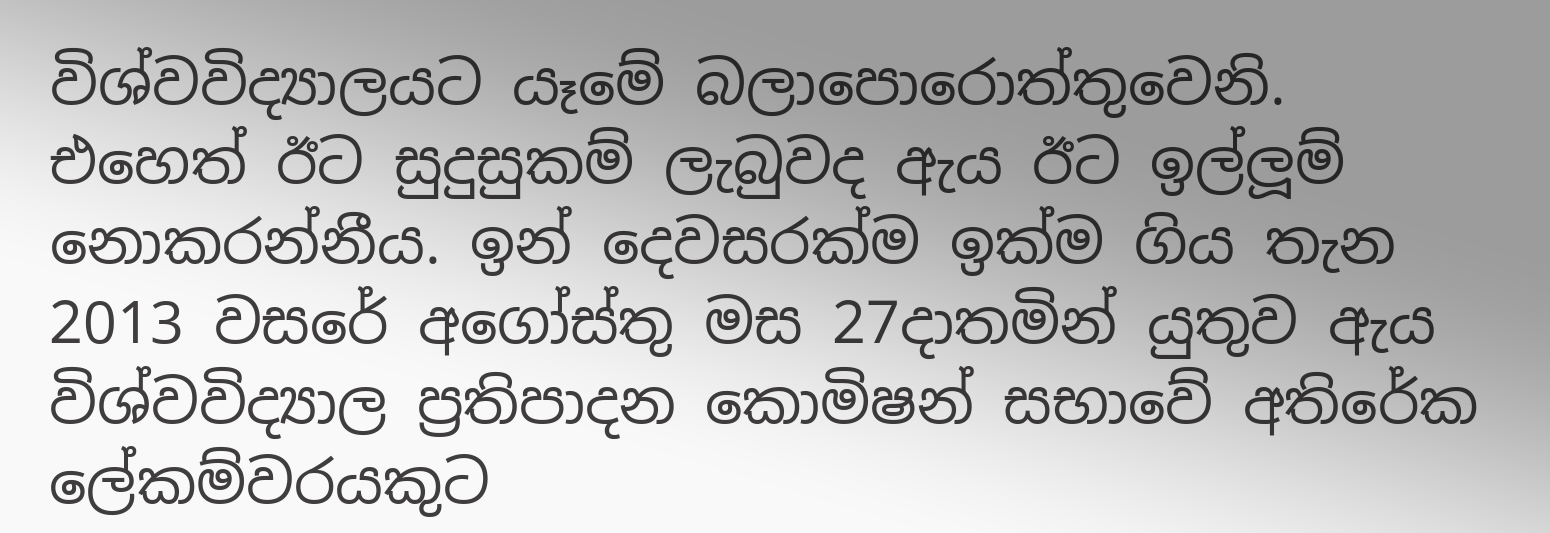විශ්වවිද්‍යාලයට යෑමේ බලාපොරොත්තුවෙනි. එහෙත් ඊට සුදුසුකම් ලැබුවද ඇය ඊට ඉල්ලූම් නොකරන්නීය. ඉන් දෙවසරක්ම ඉක්ම ගිය තැන 2013 වසරේ අගෝස්තු මස 27දාතමින් යුතුව ඇය විශ්වවිද්‍යාල ප්‍රතිපාදන කොමිෂන් සභාවේ අතිරේක ලේකම්වරයකුට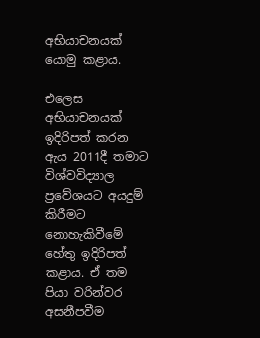අභියාචනයක් යොමු කළාය.

එලෙස අභියාචනයක් ඉදිරිපත් කරන ඇය 2011දී තමාට විශ්වවිද්‍යාල ප්‍රවේශයට අයදුම් කිරීමට නොහැකිවීමේ හේතු ඉදිරිපත් කළාය. ඒ තම පියා වරින්වර අසනීපවීම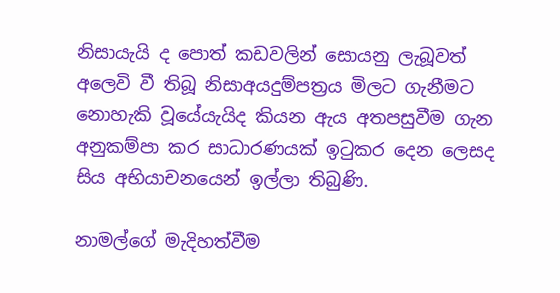නිසායැයි ද පොත් කඩවලින් සොයනු ලැබූවත් අලෙවි වී තිබූ නිසාඅයදුම්පත්‍රය මිලට ගැනීමට නොහැකි වූයේයැයිද කියන ඇය අතපසුවීම ගැන අනුකම්පා කර සාධාරණයක් ඉටුකර දෙන ලෙසද සිය අභියාචනයෙන් ඉල්ලා තිබුණි.

නාමල්ගේ මැදිහත්වීම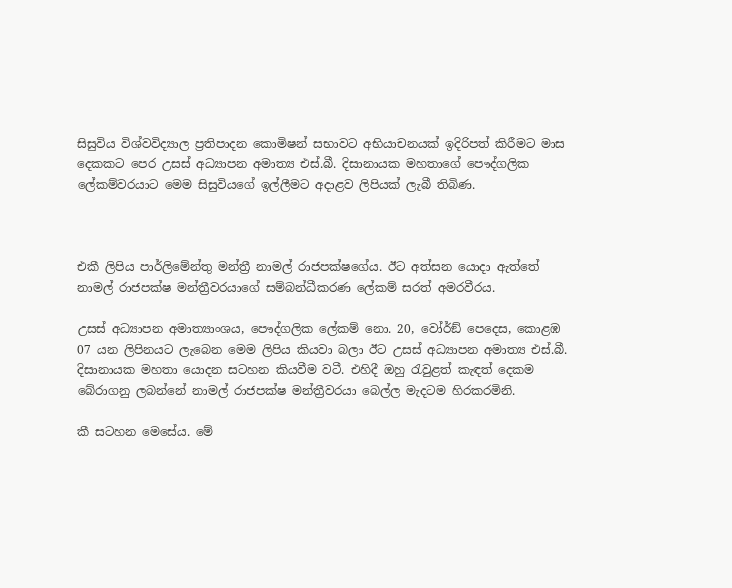සිසුවිය විශ්වවිද්‍යාල ප්‍රතිපාදන කොමිෂන් සභාවට අභියාචනයක් ඉදිරිපත් කිරීමට මාස දෙකකට පෙර උසස් අධ්‍යාපන අමාත්‍ය එස්.බී. දිසානායක මහතාගේ පෞද්ගලික ලේකම්වරයාට මෙම සිසුවියගේ ඉල්ලීමට අදාළව ලිපියක් ලැබී තිබිණ.



එකී ලිපිය පාර්ලිමේන්තු මන්ත්‍රී නාමල් රාජපක්ෂගේය. ඊට අත්සන යොදා ඇත්තේ නාමල් රාජපක්ෂ මන්ත්‍රීවරයාගේ සම්බන්ධීකරණ ලේකම් සරත් අමරවීරය.

උසස් අධ්‍යාපන අමාත්‍යාංශය, පෞද්ගලික ලේකම් නො. 20, වෝර්ඞ් පෙදෙස, කොළඹ 07 යන ලිපිනයට ලැබෙන මෙම ලිපිය කියවා බලා ඊට උසස් අධ්‍යාපන අමාත්‍ය එස්.බී. දිසානායක මහතා යොදන සටහන කියවීම වටී. එහිදී ඔහු රැවුළත් කැඳත් දෙකම බේරාගනු ලබන්නේ නාමල් රාජපක්ෂ මන්ත්‍රීවරයා බෙල්ල මැදටම හිරකරමිනි.

කී සටහන මෙසේය. මේ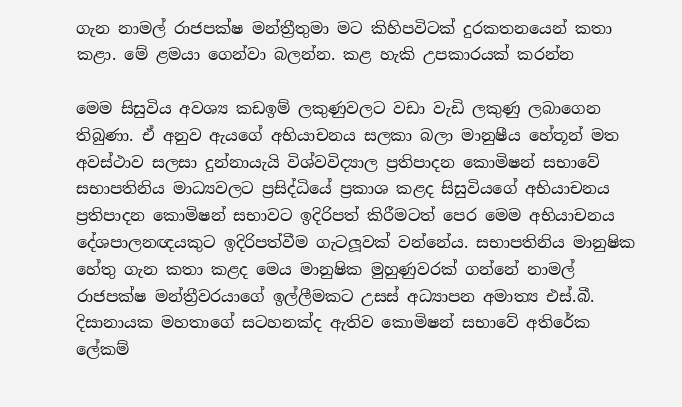ගැන නාමල් රාජපක්ෂ මන්ත්‍රීතුමා මට කිහිපවිටක් දුරකතනයෙන් කතා කළා. මේ ළමයා ගෙන්වා බලන්න. කළ හැකි උපකාරයක් කරන්න

මෙම සිසුවිය අවශ්‍ය කඩඉම් ලකුණුවලට වඩා වැඩි ලකුණු ලබාගෙන තිබුණා. ඒ අනුව ඇයගේ අභියාචනය සලකා බලා මානුෂීය හේතූන් මත අවස්ථාව සලසා දුන්නායැයි විශ්වවිද්‍යාල ප්‍රතිපාදන කොමිෂන් සභාවේ සභාපතිනිය මාධ්‍යවලට ප්‍රසිද්ධියේ ප්‍රකාශ කළද සිසුවියගේ අභියාචනය ප්‍රතිපාදන කොමිෂන් සභාවට ඉදිරිපත් කිරීමටත් පෙර මෙම අභියාචනය දේශපාලනඥයකුට ඉදිරිපත්වීම ගැටලූවක් වන්නේය. සභාපතිනිය මානුෂික හේතු ගැන කතා කළද මෙය මානුෂික මුහුණුවරක් ගන්නේ නාමල් රාජපක්ෂ මන්ත්‍රීවරයාගේ ඉල්ලීමකට උසස් අධ්‍යාපන අමාත්‍ය එස්.බී. දිසානායක මහතාගේ සටහනක්ද ඇතිව කොමිෂන් සභාවේ අතිරේක ලේකම්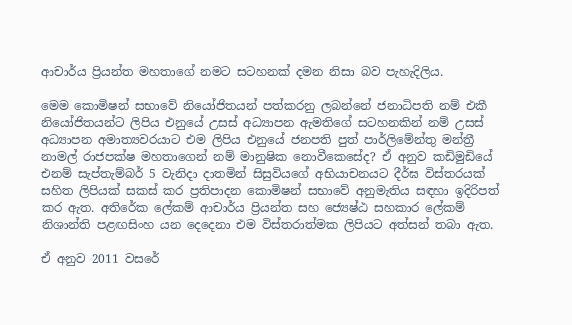ආචාර්ය ප්‍රියන්ත මහතාගේ නමට සටහනක් දමන නිසා බව පැහැදිලිය.

මෙම කොමිෂන් සභාවේ නියෝජිතයන් පත්කරනු ලබන්නේ ජනාධිපති නම් එකී නියෝජිතයන්ට ලිපිය එනුයේ උසස් අධ්‍යාපන ඇමතිගේ සටහනකින් නම් උසස් අධ්‍යාපන අමාත්‍යවරයාට එම ලිපිය එනුයේ ජනපති පුත් පාර්ලිමේන්තු මන්ත්‍රී නාමල් රාජපක්ෂ මහතාගෙන් නම් මානුෂික නොවීකෙසේද? ඒ අනුව කඩිමුඩියේ එනම් සැප්තැම්බර් 5 වැනිදා දාතමින් සිසුවියගේ අභියාචනයට දීර්ඝ විස්තරයක් සහිත ලිපියක් සකස් කර ප්‍රතිපාදන කොමිෂන් සභාවේ අනුමැතිය සඳහා ඉදිරිපත් කර ඇත. අතිරේක ලේකම් ආචාර්ය ප්‍රියන්ත සහ ජ්‍යෙෂ්ඨ සහකාර ලේකම් නිශාන්ති පළඟසිංහ යන දෙදෙනා එම විස්තරාත්මක ලිපියට අත්සන් තබා ඇත.

ඒ අනුව 2011 වසරේ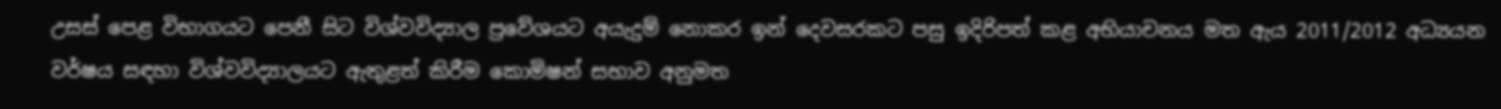උසස් පෙළ විභාගයට පෙනී සිට විශ්වවිද්‍යාල ප්‍රවේශයට අයැදුම් නොකර ඉන් දෙවසරකට පසු ඉදිරිපත් කළ අභියාචනය මත ඇය 2011/2012 අධ්‍යයන වර්ෂය සඳහා විශ්වවිද්‍යාලයට ඇතුළත් කිරීම කොමිෂන් සභාව අනුමත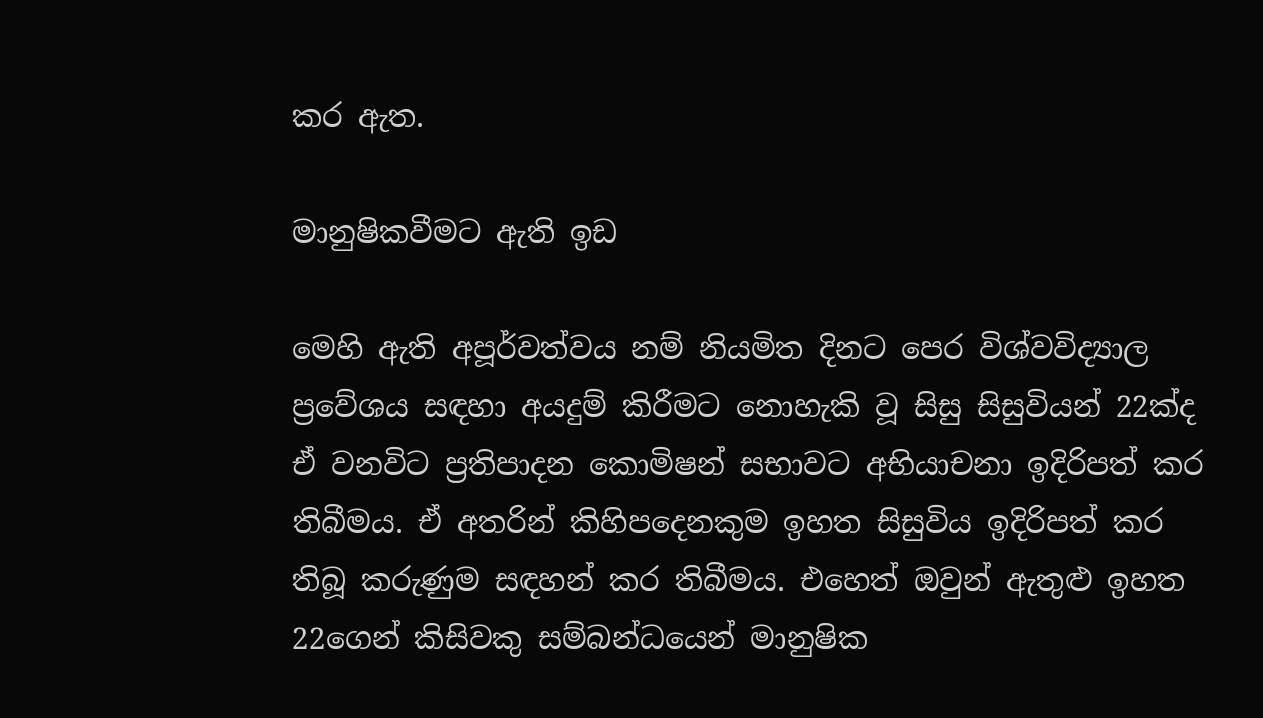කර ඇත.

මානුෂිකවීමට ඇති ඉඩ

මෙහි ඇති අපූර්වත්වය නම් නියමිත දිනට පෙර විශ්වවිද්‍යාල ප්‍රවේශය සඳහා අයදුම් කිරීමට නොහැකි වූ සිසු සිසුවියන් 22ක්ද ඒ වනවිට ප්‍රතිපාදන කොමිෂන් සභාවට අභියාචනා ඉදිරිපත් කර තිබීමය. ඒ අතරින් කිහිපදෙනකුම ඉහත සිසුවිය ඉදිරිපත් කර තිබූ කරුණුම සඳහන් කර තිබීමය. එහෙත් ඔවුන් ඇතුළු ඉහත 22ගෙන් කිසිවකු සම්බන්ධයෙන් මානුෂික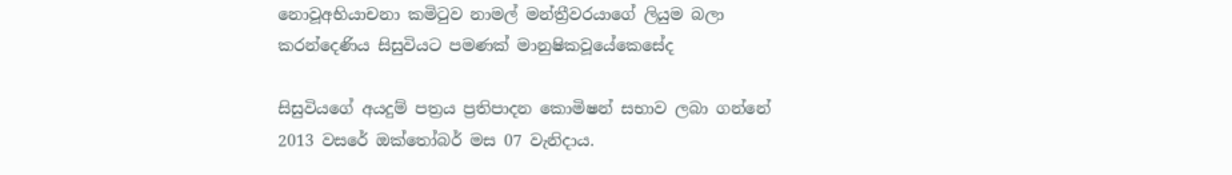නොවූඅභියාචනා කමිටුව නාමල් මන්ත්‍රීවරයාගේ ලියුම බලා කරන්දෙණිය සිසුවියට පමණක් මානුෂිකවූයේකෙසේද

සිසුවියගේ අයදුම් පත්‍රය ප්‍රතිපාදන කොමිෂන් සභාව ලබා ගන්නේ 2013 වසරේ ඔක්තෝබර් මස 07 වැනිදාය.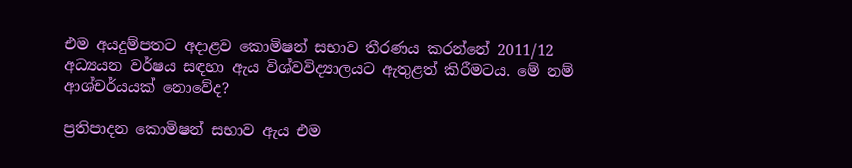එම අයදුම්පතට අදාළව කොමිෂන් සභාව තීරණය කරන්නේ 2011/12 අධ්‍යයන වර්ෂය සඳහා ඇය විශ්වවිද්‍යාලයට ඇතුළත් කිරීමටය. මේ නම් ආශ්චර්යයක් නොවේද?

ප්‍රතිපාදන කොමිෂන් සභාව ඇය එම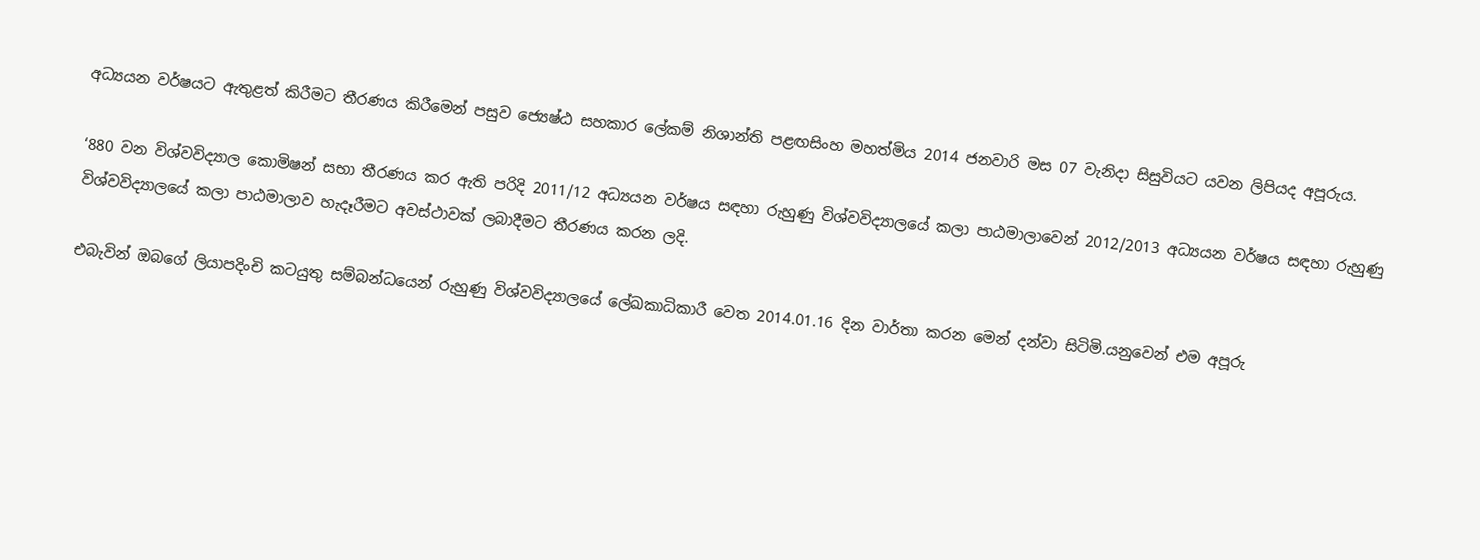අධ්‍යයන වර්ෂයට ඇතුළත් කිරීමට තීරණය කිරීමෙන් පසුව ජ්‍යෙෂ්ඨ සහකාර ලේකම් නිශාන්ති පළඟසිංහ මහත්මිය 2014 ජනවාරි මස 07 වැනිදා සිසුවියට යවන ලිපියද අපූරුය.

‘880 වන විශ්වවිද්‍යාල කොමිෂන් සභා තීරණය කර ඇති පරිදි 2011/12 අධ්‍යයන වර්ෂය සඳහා රුහුණු විශ්වවිද්‍යාලයේ කලා පාඨමාලාවෙන් 2012/2013 අධ්‍යයන වර්ෂය සඳහා රුහුණු විශ්වවිද්‍යාලයේ කලා පාඨමාලාව හැදෑරීමට අවස්ථාවක් ලබාදීමට තීරණය කරන ලදි.

එබැවින් ඔබගේ ලියාපදිංචි කටයුතු සම්බන්ධයෙන් රුහුණු විශ්වවිද්‍යාලයේ ලේඛකාධිකාරී වෙත 2014.01.16 දින වාර්තා කරන මෙන් දන්වා සිටිමි.යනුවෙන් එම අපූරු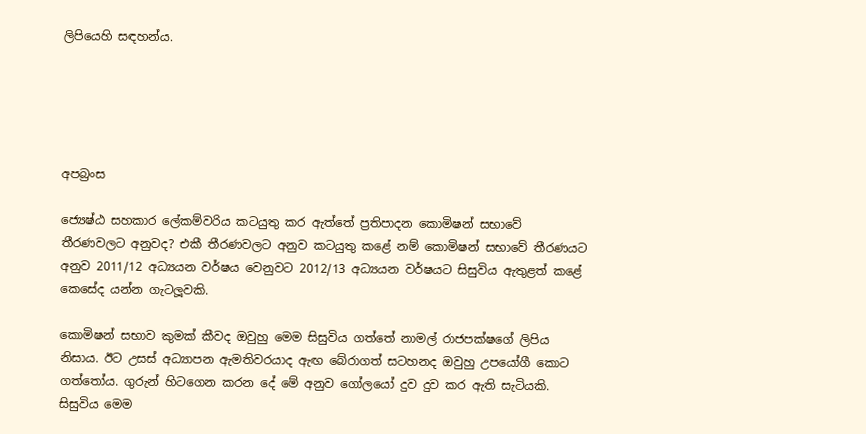ලිපියෙහි සඳහන්ය.





අපබ්‍රංස

ජ්‍යෙෂ්ඨ සහකාර ලේකම්වරිය කටයුතු කර ඇත්තේ ප්‍රතිපාදන කොමිෂන් සභාවේ තීරණවලට අනුවද? එකී තීරණවලට අනුව කටයුතු කළේ නම් කොමිෂන් සභාවේ තීරණයට අනුව 2011/12 අධ්‍යයන වර්ෂය වෙනුවට 2012/13 අධ්‍යයන වර්ෂයට සිසුවිය ඇතුළත් කළේ කෙසේද යන්න ගැටලූවකි.

කොමිෂන් සභාව කුමක් කීවද ඔවුහු මෙම සිසුවිය ගත්තේ නාමල් රාජපක්ෂගේ ලිපිය නිසාය. ඊට උසස් අධ්‍යාපන ඇමතිවරයාද ඇඟ බේරාගත් සටහනද ඔවුහු උපයෝගී කොට ගත්තෝය. ගුරුන් හිටගෙන කරන දේ මේ අනුව ගෝලයෝ දුව දුව කර ඇති සැටියකි. සිසුවිය මෙම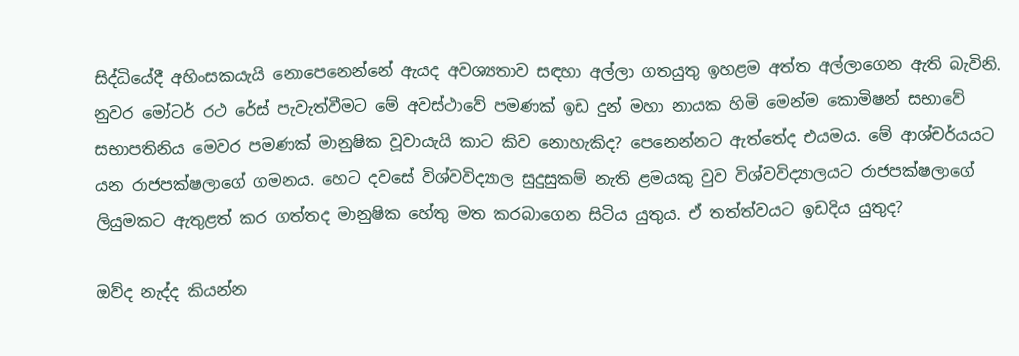සිද්ධියේදී අහිංසකයැයි නොපෙනෙන්නේ ඇයද අවශ්‍යතාව සඳහා අල්ලා ගතයුතු ඉහළම අත්ත අල්ලාගෙන ඇති බැවිනි. නුවර මෝටර් රථ රේස් පැවැත්වීමට මේ අවස්ථාවේ පමණක් ඉඩ දුන් මහා නායක හිමි මෙන්ම කොමිෂන් සභාවේ සභාපතිනිය මෙවර පමණක් මානුෂික වූවායැයි කාට කිව නොහැකිද? පෙනෙන්නට ඇත්තේද එයමය. මේ ආශ්චර්යයට යන රාජපක්ෂලාගේ ගමනය. හෙට දවසේ විශ්වවිද්‍යාල සුදුසුකම් නැති ළමයකු වුව විශ්වවිද්‍යාලයට රාජපක්ෂලාගේ ලියුමකට ඇතුළත් කර ගත්තද මානුෂික හේතු මත කරබාගෙන සිටිය යුතුය. ඒ තත්ත්වයට ඉඩදිය යුතුද?

ඔව්ද නැද්ද කියන්න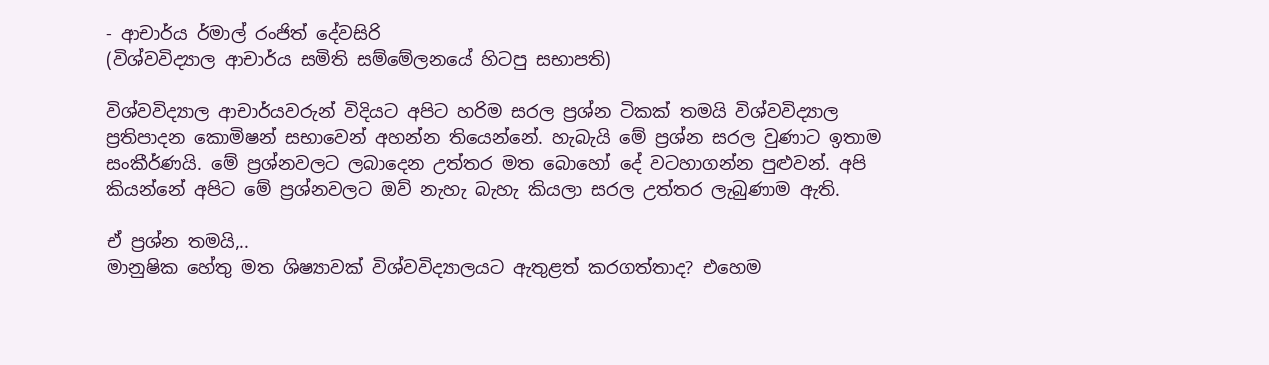- ආචාර්ය ර්මාල් රංජිත් දේවසිරි
(විශ්වවිද්‍යාල ආචාර්ය සමිති සම්මේලනයේ හිටපු සභාපති)

විශ්වවිද්‍යාල ආචාර්යවරුන් විදියට අපිට හරිම සරල ප්‍රශ්න ටිකක් තමයි විශ්වවිද්‍යාල ප්‍රතිපාදන කොමිෂන් සභාවෙන් අහන්න තියෙන්නේ. හැබැයි මේ ප්‍රශ්න සරල වුණාට ඉතාම සංකීර්ණයි. මේ ප්‍රශ්නවලට ලබාදෙන උත්තර මත බොහෝ දේ වටහාගන්න පුළුවන්. අපි කියන්නේ අපිට මේ ප්‍රශ්නවලට ඔව් නැහැ බැහැ කියලා සරල උත්තර ලැබුණාම ඇති.

ඒ ප්‍රශ්න තමයි,..
මානුෂික හේතු මත ශිෂ්‍යාවක් විශ්වවිද්‍යාලයට ඇතුළත් කරගත්තාද? එහෙම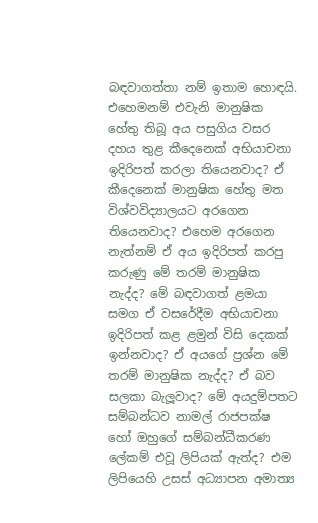බඳවාගත්තා නම් ඉතාම හොඳයි. එහෙමනම් එවැනි මානුෂික හේතු තිබූ අය පසුගිය වසර දහය තුළ කීදෙනෙක් අභියාචනා ඉදිරිපත් කරලා තියෙනවාද? ඒ කීදෙනෙක් මානුෂික හේතු මත විශ්වවිද්‍යාලයට අරගෙන තියෙනවාද? එහෙම අරගෙන නැත්නම් ඒ අය ඉදිරිපත් කරපු කරුණු මේ තරම් මානුෂික නැද්ද? මේ බඳවාගත් ළමයා සමග ඒ වසරේදීම අභියාචනා ඉදිරිපත් කළ ළමුන් විසි දෙකක් ඉන්නවාද? ඒ අයගේ ප්‍රශ්න මේ තරම් මානුෂික නැද්ද? ඒ බව සලකා බැලූවාද? මේ අයදුම්පතට සම්බන්ධව නාමල් රාජපක්ෂ හෝ ඔහුගේ සම්බන්ධීකරණ ලේකම් එවූ ලිපියක් ඇත්ද? එම ලිපියෙහි උසස් අධ්‍යාපන අමාත්‍ය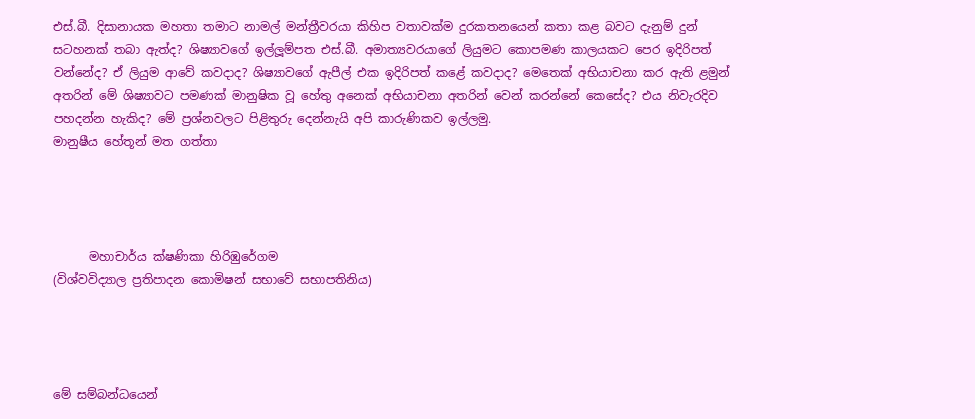එස්.බී. දිසානායක මහතා තමාට නාමල් මන්ත්‍රීවරයා කිහිප වතාවක්ම දුරකතනයෙන් කතා කළ බවට දැනුම් දුන් සටහනක් තබා ඇත්ද? ශිෂ්‍යාවගේ ඉල්ලූම්පත එස්.බී. අමාත්‍යවරයාගේ ලියුමට කොපමණ කාලයකට පෙර ඉදිරිපත් වන්නේද? ඒ ලියුම ආවේ කවදාද? ශිෂ්‍යාවගේ ඇපීල් එක ඉදිරිපත් කළේ කවදාද? මෙතෙක් අභියාචනා කර ඇති ළමුන් අතරින් මේ ශිෂ්‍යාවට පමණක් මානුෂික වූ හේතු අනෙක් අභියාචනා අතරින් වෙන් කරන්නේ කෙසේද? එය නිවැරදිව පහදන්න හැකිද? මේ ප්‍රශ්නවලට පිළිතුරු දෙන්නැයි අපි කාරුණිකව ඉල්ලමු.
මානුෂීය හේතූන් මත ගත්තා




      මහාචාර්ය ක්ෂණිකා හිරිඹුරේගම
(විශ්වවිද්‍යාල ප්‍රතිපාදන කොමිෂන් සභාවේ සභාපතිනිය)




මේ සම්බන්ධයෙන්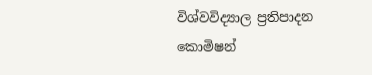විශ්වවිද්‍යාල ප්‍රතිපාදන කොමිෂන්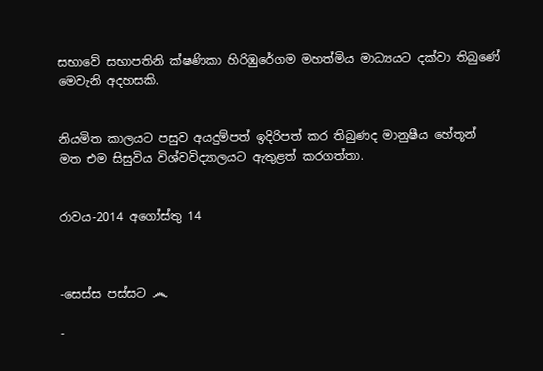සභාවේ සභාපතිනි ක්ෂණිකා හිරිඹුරේගම මහත්මිය මාධ්‍යයට දක්වා තිබුණේ මෙවැනි අදහසකි.


නියමිත කාලයට පසුව අයදුම්පත් ඉදිරිපත් කර තිබුණද මානුෂීය හේතූන් මත එම සිසුවිය විශ්වවිද්‍යාලයට ඇතුළත් කරගත්තා.


රාවය-2014 අගෝස්තු 14



-සෙස්ස පස්සට ෴

-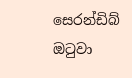සෙරන්ඩිබ් ඔටුවා